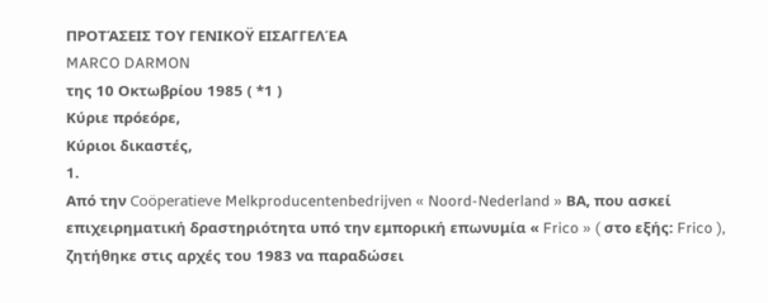ΠΡΟΤΆΣΕΙΣ ΤΟΥ ΓΕΝΙΚΟΫ ΕΙΣΑΓΓΕΛΈΑ
MARCO DARMON
της 10 Οκτωβρίου 1985 ( *1 )
Κύριε πρόεόρε,
Κύριοι δικαστές,
1.
Από την Coöperatieve Melkproducentenbedrijven « Noord-Nederland » ΒΑ, που ασκεί επιχειρηματική δραστηριότητα υπό την εμπορική επωνυμία « Frico » ( στο εξής: Frico ), ζητήθηκε στις αρχές του 1983 να παραδώσει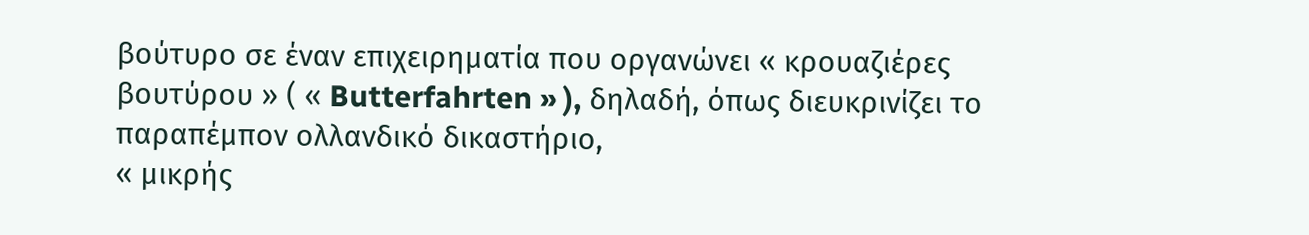βούτυρο σε έναν επιχειρηματία που οργανώνει « κρουαζιέρες βουτύρου » ( « Butterfahrten » ), δηλαδή, όπως διευκρινίζει το παραπέμπον ολλανδικό δικαστήριο,
« μικρής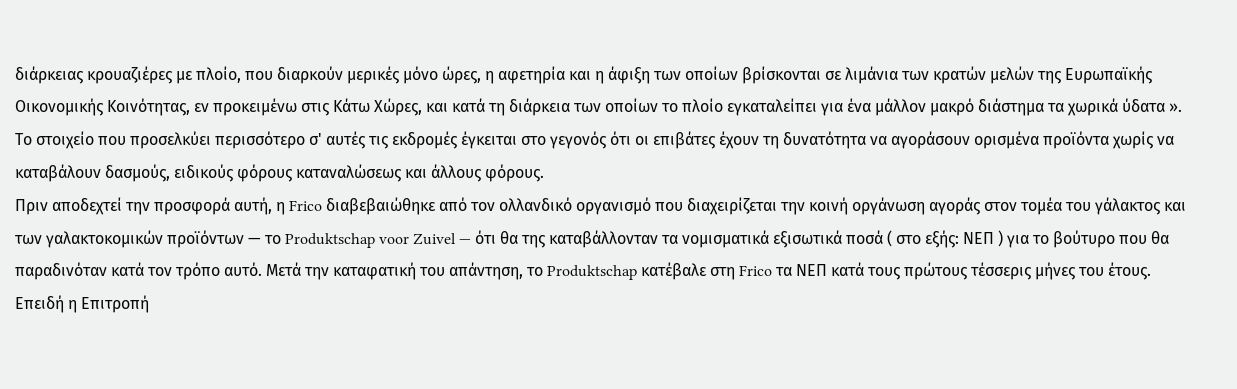διάρκειας κρουαζιέρες με πλοίο, που διαρκούν μερικές μόνο ώρες, η αφετηρία και η άφιξη των οποίων βρίσκονται σε λιμάνια των κρατών μελών της Ευρωπαϊκής Οικονομικής Κοινότητας, εν προκειμένω στις Κάτω Χώρες, και κατά τη διάρκεια των οποίων το πλοίο εγκαταλείπει για ένα μάλλον μακρό διάστημα τα χωρικά ύδατα ».
Το στοιχείο που προσελκύει περισσότερο σ' αυτές τις εκδρομές έγκειται στο γεγονός ότι οι επιβάτες έχουν τη δυνατότητα να αγοράσουν ορισμένα προϊόντα χωρίς να καταβάλουν δασμούς, ειδικούς φόρους καταναλώσεως και άλλους φόρους.
Πριν αποδεχτεί την προσφορά αυτή, η Frico διαβεβαιώθηκε από τον ολλανδικό οργανισμό που διαχειρίζεται την κοινή οργάνωση αγοράς στον τομέα του γάλακτος και των γαλακτοκομικών προϊόντων — το Produktschap voor Zuivel — ότι θα της καταβάλλονταν τα νομισματικά εξισωτικά ποσά ( στο εξής: ΝΕΠ ) για το βούτυρο που θα παραδινόταν κατά τον τρόπο αυτό. Μετά την καταφατική του απάντηση, το Produktschap κατέβαλε στη Frico τα ΝΕΠ κατά τους πρώτους τέσσερις μήνες του έτους.
Επειδή η Επιτροπή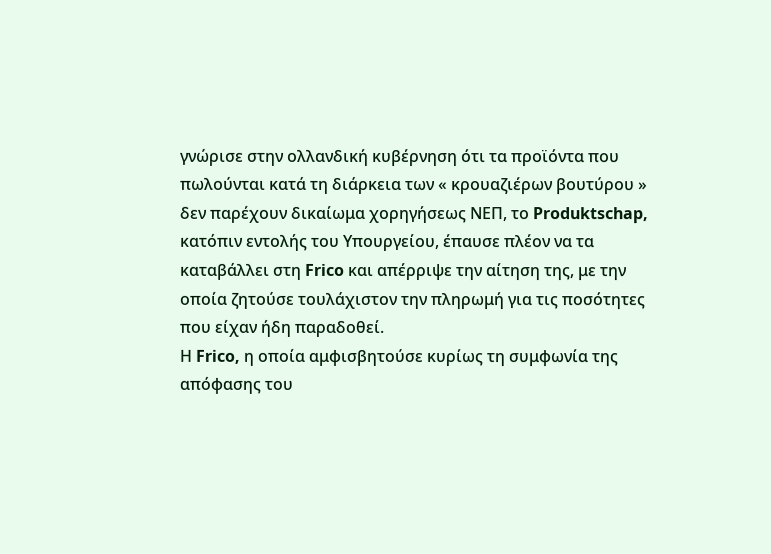γνώρισε στην ολλανδική κυβέρνηση ότι τα προϊόντα που πωλούνται κατά τη διάρκεια των « κρουαζιέρων βουτύρου » δεν παρέχουν δικαίωμα χορηγήσεως ΝΕΠ, το Produktschap, κατόπιν εντολής του Υπουργείου, έπαυσε πλέον να τα καταβάλλει στη Frico και απέρριψε την αίτηση της, με την οποία ζητούσε τουλάχιστον την πληρωμή για τις ποσότητες που είχαν ήδη παραδοθεί.
Η Frico, η οποία αμφισβητούσε κυρίως τη συμφωνία της απόφασης του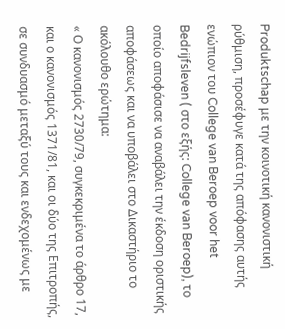Produktschap με την κοινοτική κανονιστική ρύθμιση, προσέφυγε κατά της απόφασης αυτής ενώπιον του College van Beroep voor het Bedrijfsleven ( στο εξής: College van Beroep), το οποίο αποφάσισε να αναβάλει την έκδοση οριστικής αποφάσεως και να υποβάλει στο Δικαστήριο το ακόλουθο ερώτημα:
« Ο κανονισμός 2730/79, συγκεκριμένα το άρθρο 17, και ο κανονισμός 1371/81, και οι δύο της Επιτροπής, σε συνδυασμό μεταξύ τους και ενδεχομένως με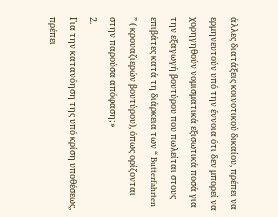άλλες διατάξεις κοινοτικού δικαίου, πρέπει να ερμηνευτούν υπό την έννοια ότι δεν μπορεί να χορηγηθούν νομισματικά εξισωτικά ποσά για την εξαγωγή βουτύρου που πωλείται στους επιβάτες κατά τη διάρκεια των “ Butterfahrten ” ( κρουαζιερών βουτύρου), όπως ορίζονται στην παρούσα απόφαση;»
2.
Για την κατανόηση της υπό κρίση υποθέσεως, πρέπει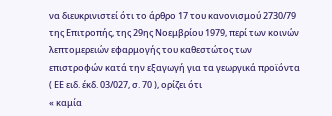να διευκρινιστεί ότι το άρθρο 17 του κανονισμού 2730/79 της Επιτροπής, της 29ης Νοεμβρίου 1979, περί των κοινών λεπτομερειών εφαρμογής του καθεστώτος των επιστροφών κατά την εξαγωγή για τα γεωργικά προϊόντα ( ΕΕ ειδ. έκδ. 03/027, σ. 70 ), ορίζει ότι
« καμία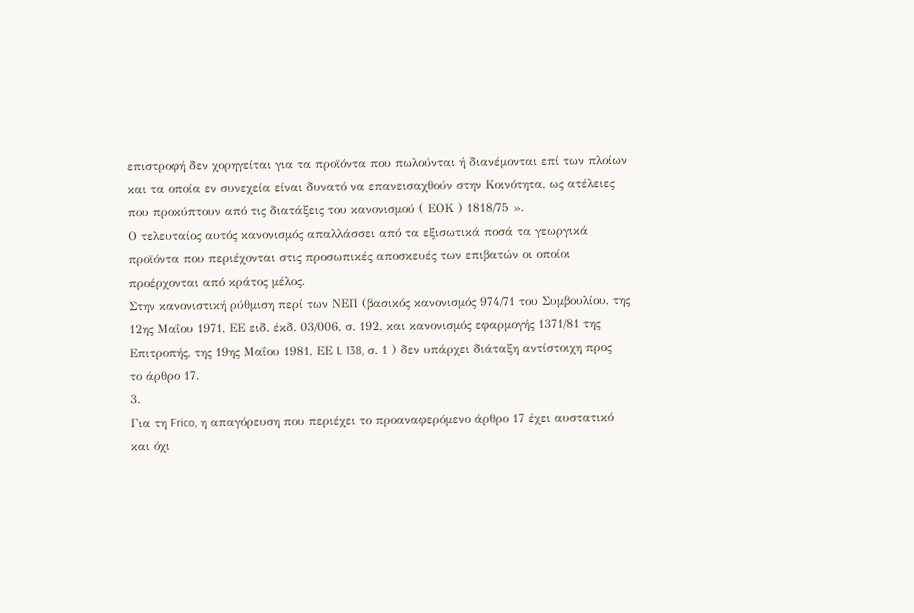επιστροφή δεν χορηγείται για τα προϊόντα που πωλούνται ή διανέμονται επί των πλοίων και τα οποία εν συνεχεία είναι δυνατό να επανεισαχθούν στην Κοινότητα, ως ατέλειες που προκύπτουν από τις διατάξεις του κανονισμού ( ΕΟΚ ) 1818/75 ».
Ο τελευταίος αυτός κανονισμός απαλλάσσει από τα εξισωτικά ποσά τα γεωργικά προϊόντα που περιέχονται στις προσωπικές αποσκευές των επιβατών οι οποίοι προέρχονται από κράτος μέλος.
Στην κανονιστική ρύθμιση περί των ΝΕΠ (βασικός κανονισμός 974/71 του Συμβουλίου, της 12ης Μαΐου 1971, ΕΕ ειδ. έκδ. 03/006, σ. 192, και κανονισμός εφαρμογής 1371/81 της Επιτροπής, της 19ης Μαΐου 1981, ΕΕ L 138, σ. 1 ) δεν υπάρχει διάταξη αντίστοιχη προς το άρθρο 17.
3.
Για τη Frico, η απαγόρευση που περιέχει το προαναφερόμενο άρθρο 17 έχει αυστατικό και όχι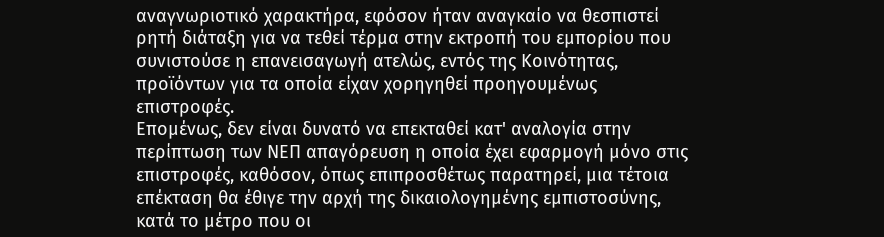αναγνωριοτικό χαρακτήρα, εφόσον ήταν αναγκαίο να θεσπιστεί ρητή διάταξη για να τεθεί τέρμα στην εκτροπή του εμπορίου που συνιστούσε η επανεισαγωγή ατελώς, εντός της Κοινότητας, προϊόντων για τα οποία είχαν χορηγηθεί προηγουμένως επιστροφές.
Επομένως, δεν είναι δυνατό να επεκταθεί κατ' αναλογία στην περίπτωση των ΝΕΠ απαγόρευση η οποία έχει εφαρμογή μόνο στις επιστροφές, καθόσον, όπως επιπροσθέτως παρατηρεί, μια τέτοια επέκταση θα έθιγε την αρχή της δικαιολογημένης εμπιστοσύνης, κατά το μέτρο που οι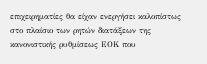επιχειρηματίες θα είχαν ενεργήσει καλοπίστως στο πλαίσιο των ρητών διατάξεων της κανονιστικής ρυθμίσεως ΕΟΚ που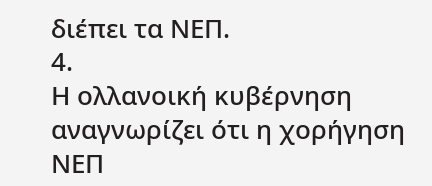διέπει τα ΝΕΠ.
4.
Η ολλανοική κυβέρνηση αναγνωρίζει ότι η χορήγηση ΝΕΠ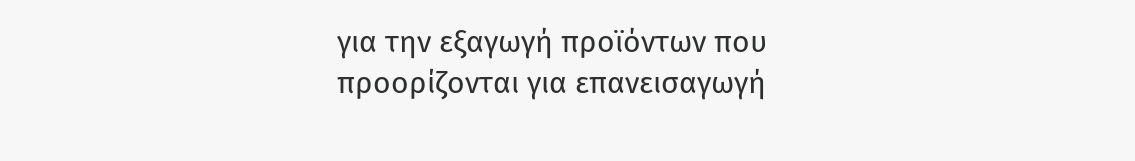για την εξαγωγή προϊόντων που προορίζονται για επανεισαγωγή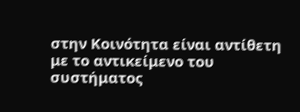στην Κοινότητα είναι αντίθετη με το αντικείμενο του συστήματος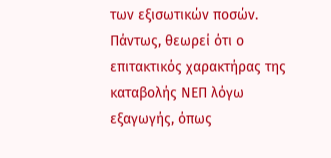των εξισωτικών ποσών. Πάντως, θεωρεί ότι ο επιτακτικός χαρακτήρας της καταβολής ΝΕΠ λόγω εξαγωγής, όπως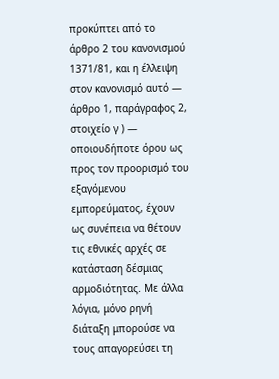προκύπτει από το άρθρο 2 του κανονισμού 1371/81, και η έλλειψη στον κανονισμό αυτό — άρθρο 1, παράγραφος 2, στοιχείο γ ) — οποιουδήποτε όρου ως προς τον προορισμό του εξαγόμενου εμπορεύματος, έχουν ως συνέπεια να θέτουν τις εθνικές αρχές σε κατάσταση δέσμιας αρμοδιότητας. Με άλλα λόγια, μόνο ρηνή διάταξη μπορούσε να τους απαγορεύσει τη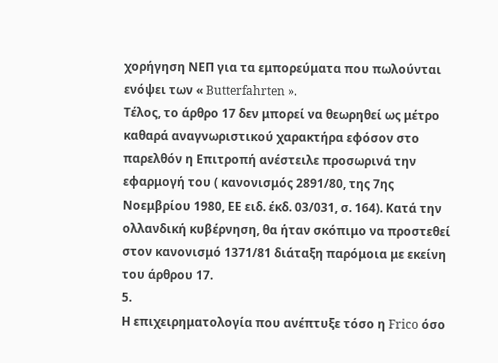χορήγηση ΝΕΠ για τα εμπορεύματα που πωλούνται ενόψει των « Butterfahrten ».
Τέλος, το άρθρο 17 δεν μπορεί να θεωρηθεί ως μέτρο καθαρά αναγνωριστικού χαρακτήρα εφόσον στο παρελθόν η Επιτροπή ανέστειλε προσωρινά την εφαρμογή του ( κανονισμός 2891/80, της 7ης Νοεμβρίου 1980, ΕΕ ειδ. έκδ. 03/031, σ. 164). Κατά την ολλανδική κυβέρνηση, θα ήταν σκόπιμο να προστεθεί στον κανονισμό 1371/81 διάταξη παρόμοια με εκείνη του άρθρου 17.
5.
Η επιχειρηματολογία που ανέπτυξε τόσο η Frico όσο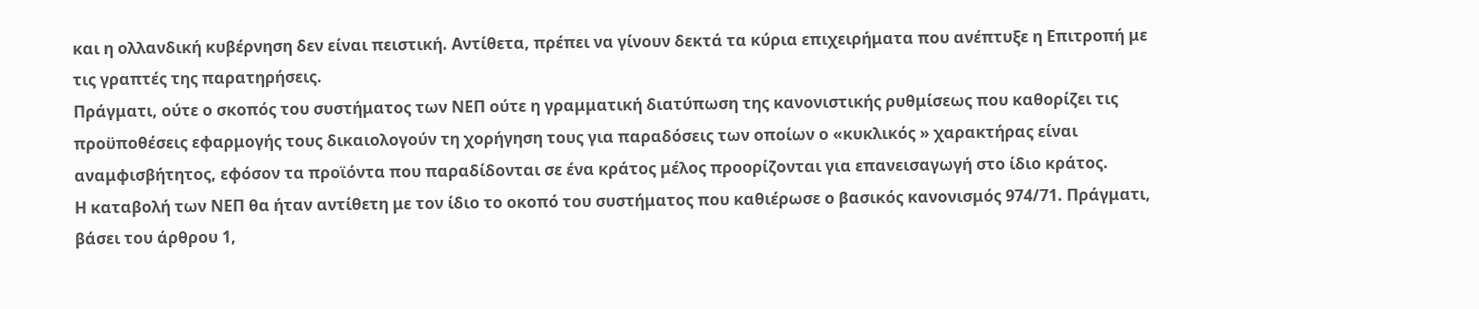και η ολλανδική κυβέρνηση δεν είναι πειστική. Αντίθετα, πρέπει να γίνουν δεκτά τα κύρια επιχειρήματα που ανέπτυξε η Επιτροπή με τις γραπτές της παρατηρήσεις.
Πράγματι, ούτε ο σκοπός του συστήματος των ΝΕΠ ούτε η γραμματική διατύπωση της κανονιστικής ρυθμίσεως που καθορίζει τις προϋποθέσεις εφαρμογής τους δικαιολογούν τη χορήγηση τους για παραδόσεις των οποίων ο «κυκλικός » χαρακτήρας είναι αναμφισβήτητος, εφόσον τα προϊόντα που παραδίδονται σε ένα κράτος μέλος προορίζονται για επανεισαγωγή στο ίδιο κράτος.
Η καταβολή των ΝΕΠ θα ήταν αντίθετη με τον ίδιο το οκοπό του συστήματος που καθιέρωσε ο βασικός κανονισμός 974/71. Πράγματι, βάσει του άρθρου 1,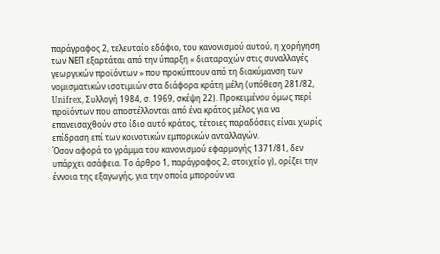παράγραφος 2, τελευταίο εδάφιο, του κανονισμού αυτού, η χορήγηση των ΝΕΠ εξαρτάται από την ύπαρξη « διαταραχών στις συναλλαγές γεωργικών προϊόντων » που προκύπτουν από τη διακύμανση των νομισματικών ισοτιμιών στα διάφορα κράτη μέλη (υπόθεση 281/82, Unifrex, Συλλογή 1984, σ. 1969, σκέψη 22). Προκειμένου όμως περί προϊόντων που αποστέλλονται από ένα κράτος μέλος για να επανεισαχθούν στο ίδιο αυτό κράτος, τέτοιες παραδόσεις είναι χωρίς επίδραση επί των κοινοτικών εμπορικών ανταλλαγών.
Όσον αφορά το γράμμα του κανονισμού εφαρμογής 1371/81, δεν υπάρχει ασάφεια. Το άρθρο 1, παράγραφος 2, στοιχείο γ), ορίζει την έννοια της εξαγωγής, για την οποία μπορούν να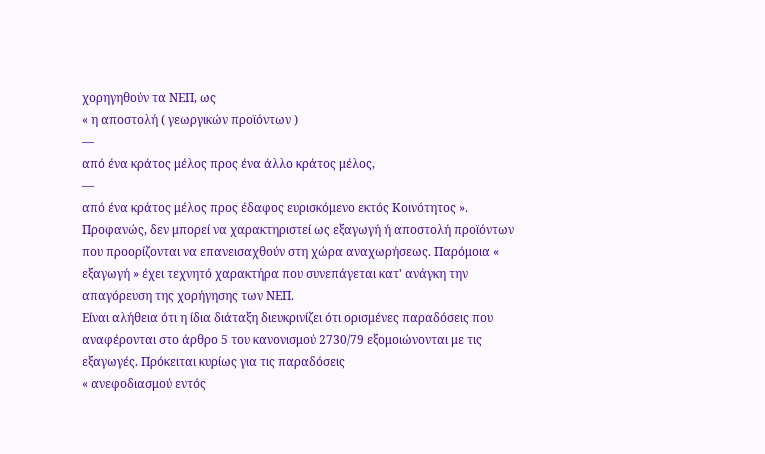χορηγηθούν τα ΝΕΠ, ως
« η αποστολή ( γεωργικών προϊόντων )
—
από ένα κράτος μέλος προς ένα άλλο κράτος μέλος,
—
από ένα κράτος μέλος προς έδαφος ευρισκόμενο εκτός Κοινότητος ».
Προφανώς, δεν μπορεί να χαρακτηριστεί ως εξαγωγή ή αποστολή προϊόντων που προορίζονται να επανεισαχθούν στη χώρα αναχωρήσεως. Παρόμοια « εξαγωγή » έχει τεχνητό χαρακτήρα που συνεπάγεται κατ' ανάγκη την απαγόρευση της χορήγησης των ΝΕΠ.
Είναι αλήθεια ότι η ίδια διάταξη διευκρινίζει ότι ορισμένες παραδόσεις που αναφέρονται στο άρθρο 5 του κανονισμού 2730/79 εξομοιώνονται με τις εξαγωγές. Πρόκειται κυρίως για τις παραδόσεις
« ανεφοδιασμού εντός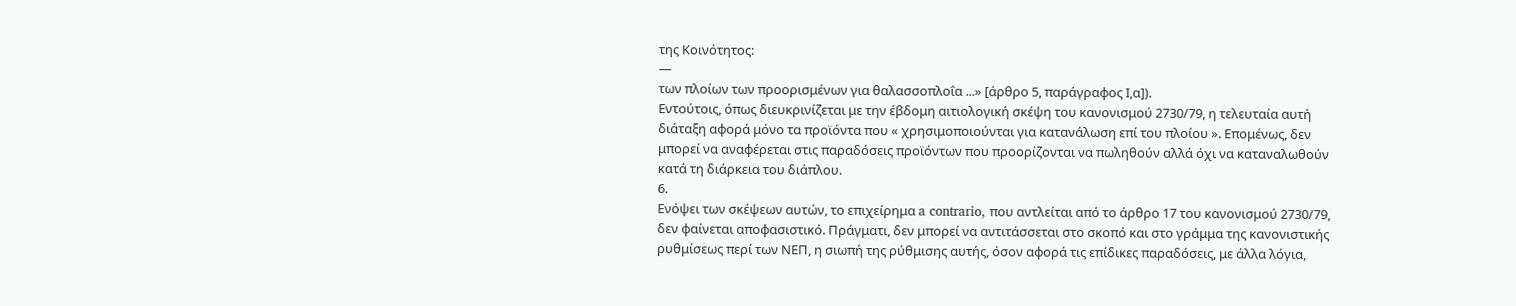της Κοινότητος:
—
των πλοίων των προορισμένων για θαλασσοπλοΐα ...» [άρθρο 5, παράγραφος Ι,α]).
Εντούτοις, όπως διευκρινίζεται με την έβδομη αιτιολογική σκέψη του κανονισμού 2730/79, η τελευταία αυτή διάταξη αφορά μόνο τα προϊόντα που « χρησιμοποιούνται για κατανάλωση επί του πλοίου ». Επομένως, δεν μπορεί να αναφέρεται στις παραδόσεις προϊόντων που προορίζονται να πωληθούν αλλά όχι να καταναλωθούν κατά τη διάρκεια του διάπλου.
6.
Ενόψει των σκέψεων αυτών, το επιχείρημα a contrario, που αντλείται από το άρθρο 17 του κανονισμού 2730/79, δεν φαίνεται αποφασιστικό. Πράγματι, δεν μπορεί να αντιτάσσεται στο σκοπό και στο γράμμα της κανονιστικής ρυθμίσεως περί των ΝΕΠ, η σιωπή της ρύθμισης αυτής, όσον αφορά τις επίδικες παραδόσεις, με άλλα λόγια,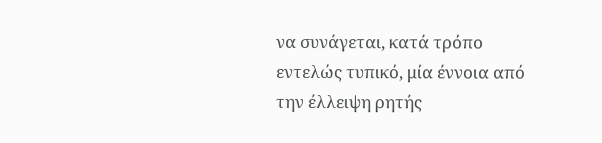να συνάγεται, κατά τρόπο εντελώς τυπικό, μία έννοια από την έλλειψη ρητής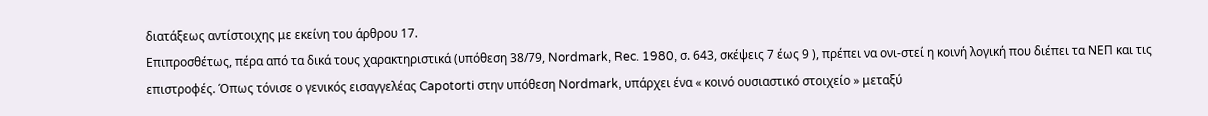διατάξεως αντίστοιχης με εκείνη του άρθρου 17.
Επιπροσθέτως, πέρα από τα δικά τους χαρακτηριστικά (υπόθεση 38/79, Nordmark, Rec. 1980, σ. 643, σκέψεις 7 έως 9 ), πρέπει να ονι-στεί η κοινή λογική που διέπει τα ΝΕΠ και τις επιστροφές. Όπως τόνισε ο γενικός εισαγγελέας Capotorti στην υπόθεση Nordmark, υπάρχει ένα « κοινό ουσιαστικό στοιχείο » μεταξύ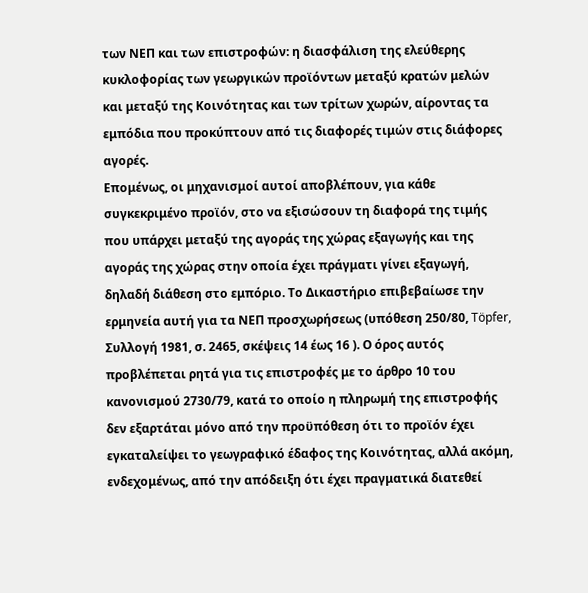των ΝΕΠ και των επιστροφών: η διασφάλιση της ελεύθερης κυκλοφορίας των γεωργικών προϊόντων μεταξύ κρατών μελών και μεταξύ της Κοινότητας και των τρίτων χωρών, αίροντας τα εμπόδια που προκύπτουν από τις διαφορές τιμών στις διάφορες αγορές.
Επομένως, οι μηχανισμοί αυτοί αποβλέπουν, για κάθε συγκεκριμένο προϊόν, στο να εξισώσουν τη διαφορά της τιμής που υπάρχει μεταξύ της αγοράς της χώρας εξαγωγής και της αγοράς της χώρας στην οποία έχει πράγματι γίνει εξαγωγή, δηλαδή διάθεση στο εμπόριο. Το Δικαστήριο επιβεβαίωσε την ερμηνεία αυτή για τα ΝΕΠ προσχωρήσεως (υπόθεση 250/80, Töpfer, Συλλογή 1981, σ. 2465, σκέψεις 14 έως 16 ). Ο όρος αυτός προβλέπεται ρητά για τις επιστροφές με το άρθρο 10 του κανονισμού 2730/79, κατά το οποίο η πληρωμή της επιστροφής δεν εξαρτάται μόνο από την προϋπόθεση ότι το προϊόν έχει εγκαταλείψει το γεωγραφικό έδαφος της Κοινότητας, αλλά ακόμη, ενδεχομένως, από την απόδειξη ότι έχει πραγματικά διατεθεί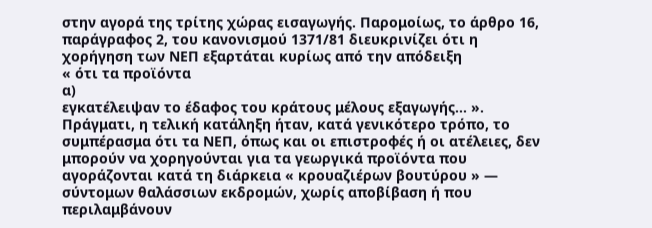στην αγορά της τρίτης χώρας εισαγωγής. Παρομοίως, το άρθρο 16, παράγραφος 2, του κανονισμού 1371/81 διευκρινίζει ότι η χορήγηση των ΝΕΠ εξαρτάται κυρίως από την απόδειξη
« ότι τα προϊόντα
α)
εγκατέλειψαν το έδαφος του κράτους μέλους εξαγωγής... ».
Πράγματι, η τελική κατάληξη ήταν, κατά γενικότερο τρόπο, το συμπέρασμα ότι τα ΝΕΠ, όπως και οι επιστροφές ή οι ατέλειες, δεν μπορούν να χορηγούνται για τα γεωργικά προϊόντα που αγοράζονται κατά τη διάρκεια « κρουαζιέρων βουτύρου » — σύντομων θαλάσσιων εκδρομών, χωρίς αποβίβαση ή που περιλαμβάνουν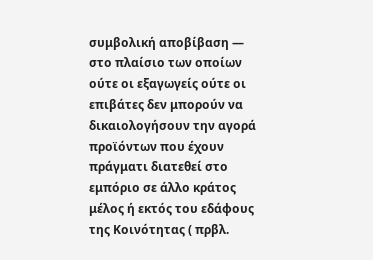συμβολική αποβίβαση — στο πλαίσιο των οποίων ούτε οι εξαγωγείς ούτε οι επιβάτες δεν μπορούν να δικαιολογήσουν την αγορά προϊόντων που έχουν πράγματι διατεθεί στο εμπόριο σε άλλο κράτος μέλος ή εκτός του εδάφους της Κοινότητας ( πρβλ.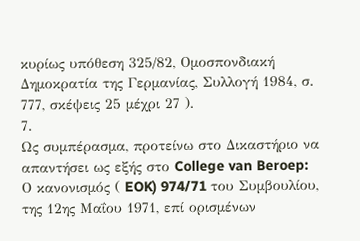κυρίως υπόθεση 325/82, Ομοσπονδιακή Δημοκρατία της Γερμανίας, Συλλογή 1984, σ. 777, σκέψεις 25 μέχρι 27 ).
7.
Ως συμπέρασμα, προτείνω στο Δικαστήριο να απαντήσει ως εξής στο College van Beroep:
Ο κανονισμός ( EOK) 974/71 του Συμβουλίου, της 12ης Μαΐου 1971, επί ορισμένων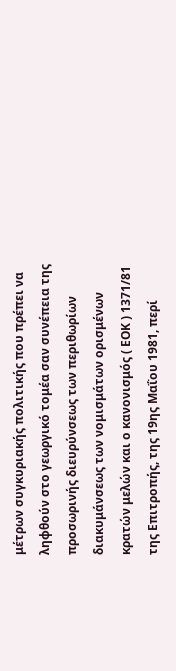μέτρων συγκυριακής πολιτικής που πρέπει να ληφθούν στο γεωργικό τομέα σαν συνέπεια της προσωρινής διευρύνσεως των περιθωρίων διακυμάνσεως των νομισμάτων ορισμένων κρατών μελών και ο κανονισμός ( ΕΟΚ ) 1371/81 της Επιτροπής, της 19ης Μαΐου 1981, περί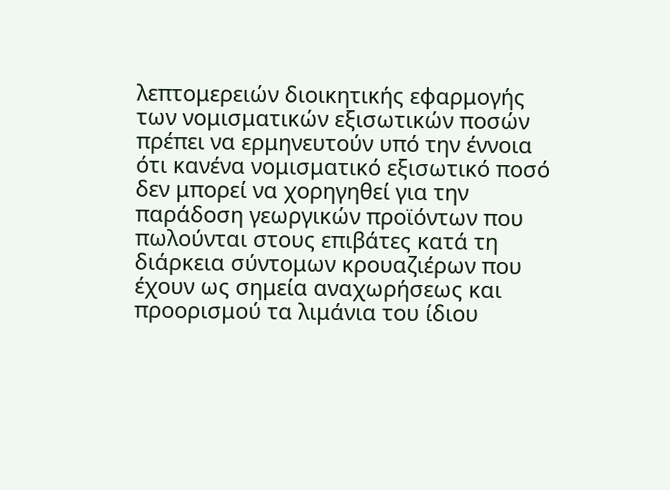λεπτομερειών διοικητικής εφαρμογής των νομισματικών εξισωτικών ποσών πρέπει να ερμηνευτούν υπό την έννοια ότι κανένα νομισματικό εξισωτικό ποσό δεν μπορεί να χορηγηθεί για την παράδοση γεωργικών προϊόντων που πωλούνται στους επιβάτες κατά τη διάρκεια σύντομων κρουαζιέρων που έχουν ως σημεία αναχωρήσεως και προορισμού τα λιμάνια του ίδιου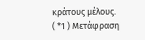κράτους μέλους.
( *1 ) Μετάφραση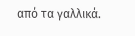από τα γαλλικά.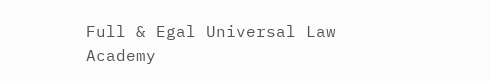Full & Egal Universal Law Academy